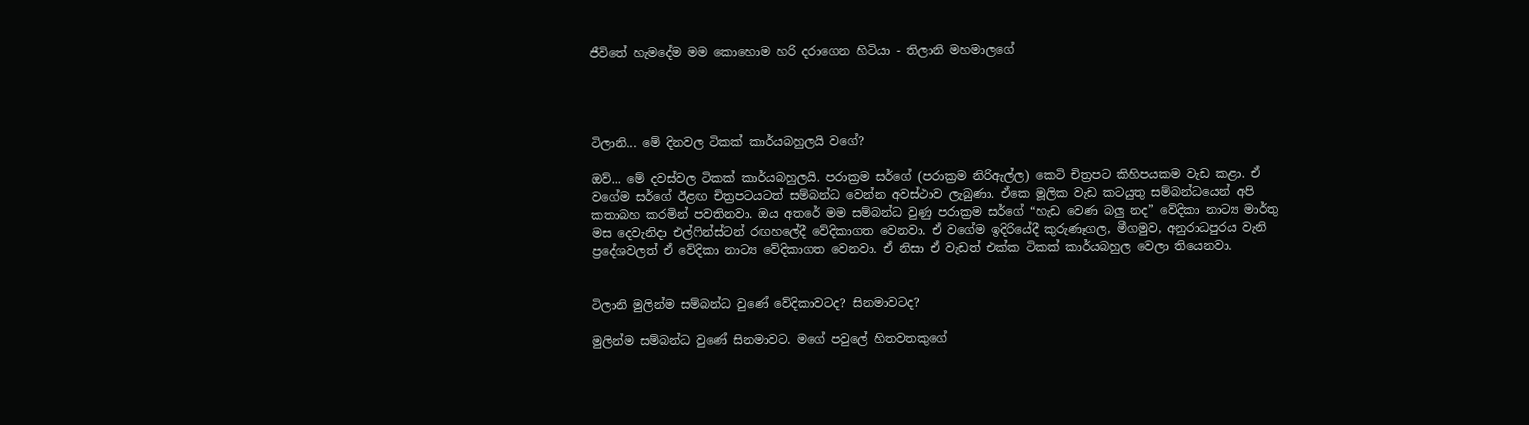ජීවිතේ හැමදේම මම කොහොම හරි දරාගෙන හිටියා - තිලානි මහමාලගේ




ටිලානි... මේ දිනවල ටිකක් කාර්යබහුලයි වගේ?

ඔව්... මේ දවස්වල ටිකක් කාර්යබහුලයි. පරාක්‍රම සර්ගේ (පරාක්‍රම නිරිඇල්ල) කෙටි චිත්‍රපට කිහිපයකම වැඩ කළා. ඒ වගේම සර්ගේ ඊළඟ චිත්‍රපටයටත් සම්බන්ධ වෙන්න අවස්ථාව ලැබුණා. ඒකෙ මූලික වැඩ කටයුතු සම්බන්ධයෙන් අපි කතාබහ කරමින් පවතිනවා. ඔය අතරේ මම සම්බන්ධ වුණු පරාක්‍රම සර්ගේ “හැඩ වෙණ බලු‍ නද” වේදිකා නාට්‍ය මාර්තු මස දෙවැනිදා එල්ෆින්ස්ටන් රඟහලේදී වේදිකාගත වෙනවා. ඒ වගේම ඉදිරියේදී කුරුණෑගල, මීගමුව, අනුරාධපුරය වැනි ප්‍රදේශවලත් ඒ වේදිකා නාට්‍ය වේදිකාගත වෙනවා. ඒ නිසා ඒ වැඩත් එක්ක ටිකක් කාර්යබහුල වෙලා තියෙනවා.


ටිලානි මුලින්ම සම්බන්ධ වුණේ වේදිකාවටද? සිනමාවටද?

මුලින්ම සම්බන්ධ වුණේ සිනමාවට. මගේ පවුලේ හිතවතකුගේ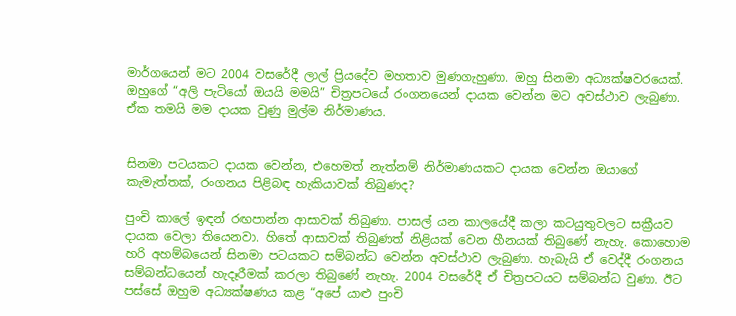මාර්ගයෙන් මට 2004 වසරේදී ලාල් ප්‍රියදේව මහතාව මුණගැහුණා. ඔහු සිනමා අධ්‍යක්ෂවරයෙක්. ඔහුගේ “අලි පැටියෝ ඔයයි මමයි” චිත්‍රපටයේ රංගනයෙන් දායක වෙන්න මට අවස්ථාව ලැබුණා. ඒක තමයි මම දායක වුණු මුල්ම නිර්මාණය.


සිනමා පටයකට දායක වෙන්න, එහෙමත් නැත්නම් නිර්මාණයකට දායක වෙන්න ඔයාගේ කැමැත්තක්, රංගනය පිළිබඳ හැකියාවක් තිබුණද?

පුංචි කාලේ ඉඳන් රඟපාන්න ආසාවක් තිබුණා. පාසල් යන කාලයේදී කලා කටයුතුවලට සක්‍රීයව දායක වෙලා තියෙනවා. හිතේ ආසාවක් තිබුණත් නිළියක් වෙන හීනයක් තිබුණේ නැහැ. කොහොම හරි අහම්බයෙන් සිනමා පටයකට සම්බන්ධ වෙන්න අවස්ථාව ලැබුණා. හැබැයි ඒ වෙද්දී රංගනය සම්බන්ධයෙන් හැදෑරීමක් කරලා තිබුණේ නැහැ. 2004 වසරේදී ඒ චිත්‍රපටයට සම්බන්ධ වුණා. ඊට පස්සේ ඔහුම අධ්‍යක්ෂණය කළ “අපේ යාළු පුංචි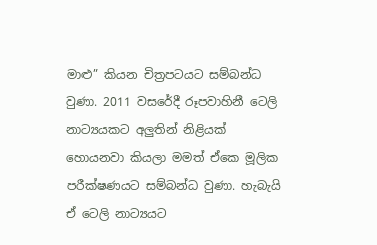මාළු” කියන චිත්‍රපටයට සම්බන්ධ වුණා. 2011 වසරේදී රූපවාහිනී ටෙලි නාට්‍යයකට අලු‍තින් නිළියක් හොයනවා කියලා මමත් ඒකෙ මූලික පරීක්ෂණයට සම්බන්ධ වුණා. හැබැයි ඒ ටෙලි නාට්‍යයට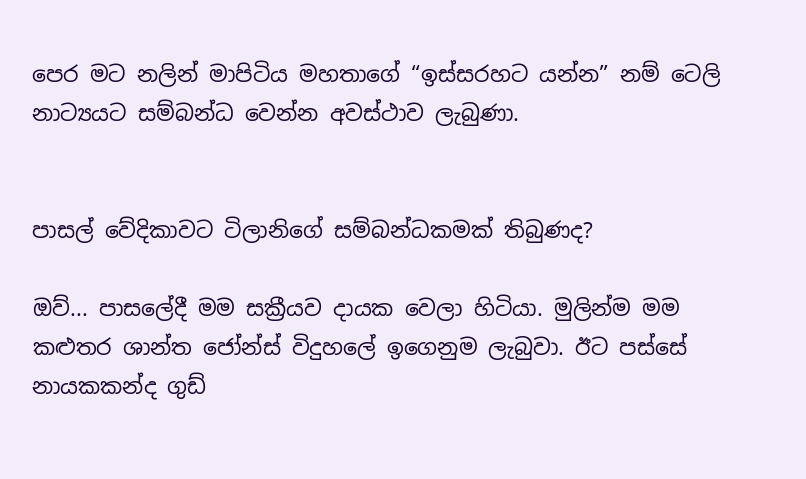පෙර මට නලින් මාපිටිය මහතාගේ “ඉස්සරහට යන්න” නම් ටෙලි නාට්‍යයට සම්බන්ධ වෙන්න අවස්ථාව ලැබුණා.


පාසල් වේදිකාවට ටිලානිගේ සම්බන්ධකමක් තිබුණද?

ඔව්... පාසලේදී මම සක්‍රීයව දායක වෙලා හිටියා. මුලින්ම මම කළුතර ශාන්ත ජෝන්ස් විදුහලේ ඉගෙනුම ලැබුවා. ඊට පස්සේ නායකකන්ද ගුඩ්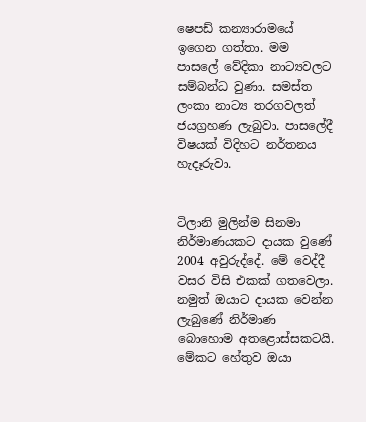ෂෙපඩ් කන්‍යාරාමයේ ඉගෙන ගත්තා. මම පාසලේ වේදිකා නාට්‍යවලට සම්බන්ධ වුණා. සමස්ත ලංකා නාට්‍ය තරගවලත් ජයග්‍රහණ ලැබුවා. පාසලේදී විෂයක් විදිහට නර්තනය හැදෑරුවා.


ටිලානි මුලින්ම සිනමා නිර්මාණයකට දායක වුණේ 2004 අවුරුද්දේ. මේ වෙද්දී වසර විසි එකක් ගතවෙලා. නමුත් ඔයාට දායක වෙන්න ලැබුණේ නිර්මාණ බොහොම අතළොස්සකටයි. මේකට හේතුව ඔයා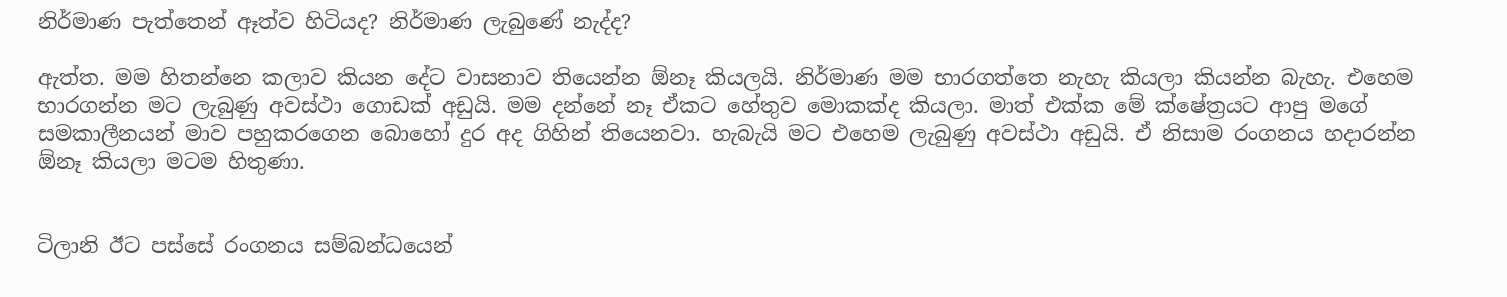නිර්මාණ පැත්තෙන් ඈත්ව හිටියද? නිර්මාණ ලැබුණේ නැද්ද?

ඇත්ත. මම හිතන්නෙ කලාව කියන දේට වාසනාව තියෙන්න ඕනෑ කියලයි. නිර්මාණ මම භාරගත්තෙ නැහැ කියලා කියන්න බැහැ. එහෙම භාරගන්න මට ලැබුණු අවස්ථා ගොඩක් අඩුයි. මම දන්නේ නෑ ඒකට හේතුව මොකක්ද කියලා. මාත් එක්ක මේ ක්ෂේත්‍රයට ආපු මගේ සමකාලීනයන් මාව පහුකරගෙන බොහෝ දුර අද ගිහින් තියෙනවා. හැබැයි මට එහෙම ලැබුණු අවස්ථා අඩුයි. ඒ නිසාම රංගනය හදාරන්න ඕනෑ කියලා මටම හිතුණා.


ටිලානි ඊට පස්සේ රංගනය සම්බන්ධයෙන්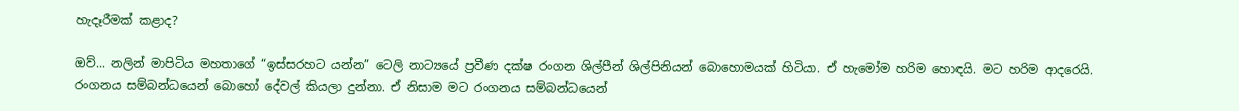හැදෑරීමක් කළාද?

ඔව්... නලින් මාපිටිය මහතාගේ “ඉස්සරහට යන්න” ටෙලි නාට්‍යයේ ප්‍රවීණ දක්ෂ රංගන ශිල්පීන් ශිල්පිනියන් බොහොමයක් හිටියා. ඒ හැමෝම හරිම හොඳයි. මට හරිම ආදරෙයි. රංගනය සම්බන්ධයෙන් බොහෝ දේවල් කියලා දුන්නා. ඒ නිසාම මට රංගනය සම්බන්ධයෙන්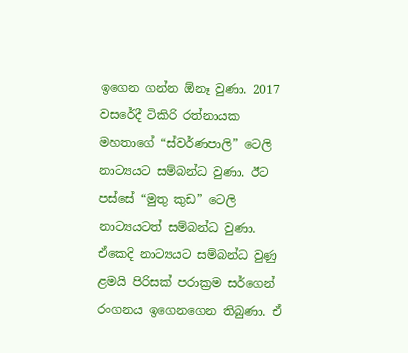ඉගෙන ගන්න ඕනෑ වුණා. 2017 වසරේදී ටිකිරි රත්නායක මහතාගේ “ස්වර්ණපාලි” ටෙලි නාට්‍යයට සම්බන්ධ වුණා. ඊට පස්සේ “මුතු කුඩ” ටෙලි නාට්‍යයටත් සම්බන්ධ වුණා. ඒකෙදි නාට්‍යයට සම්බන්ධ වුණු ළමයි පිරිසක් පරාක්‍රම සර්ගෙන් රංගනය ඉගෙනගෙන තිබුණා. ඒ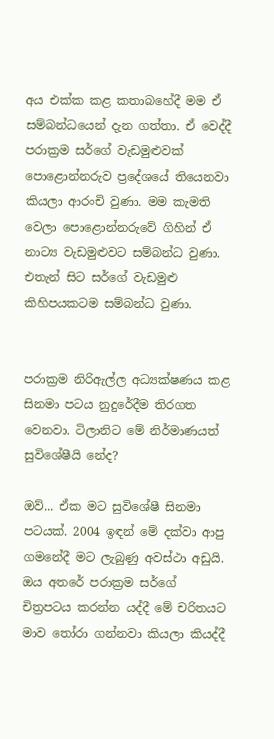අය එක්ක කළ කතාබහේදී මම ඒ සම්බන්ධයෙන් දැන ගත්තා. ඒ වෙද්දී පරාක්‍රම සර්ගේ වැඩමුළුවක් පොළොන්නරුව ප්‍රදේශයේ තියෙනවා කියලා ආරංචි වුණා. මම කැමති වෙලා පොළොන්නරුවේ ගිහින් ඒ නාට්‍ය වැඩමුළුවට සම්බන්ධ වුණා. එතැන් සිට සර්ගේ වැඩමුළු කිහිපයකටම සම්බන්ධ වුණා.


පරාක්‍රම නිරිඇල්ල අධ්‍යක්ෂණය කළ සිනමා පටය නුදුරේදීම තිරගත වෙනවා. ටිලානිට මේ නිර්මාණයත් සුවිශේෂීයි නේද?

ඔව්... ඒක මට සුවිශේෂී සිනමා පටයක්. 2004 ඉඳන් මේ දක්වා ආපු ගමනේදී මට ලැබුණු අවස්ථා අඩුයි. ඔය අතරේ පරාක්‍රම සර්ගේ චිත්‍රපටය කරන්න යද්දී මේ චරිතයට මාව තෝරා ගන්නවා කියලා කියද්දී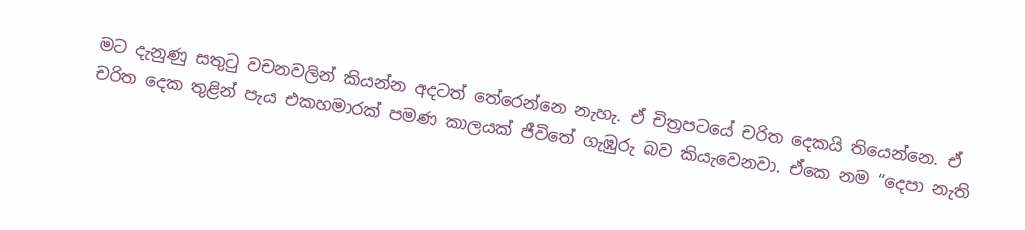මට දැනුණු සතුටු වචනවලින් කියන්න අදටත් තේරෙන්නෙ නැහැ. ඒ චිත්‍රපටයේ චරිත දෙකයි තියෙන්නෙ. ඒ චරිත දෙක තුළින් පැය එකහමාරක් පමණ කාලයක් ජීවිතේ ගැඹුරු බව කියැවෙනවා. ඒකෙ නම “දෙපා නැති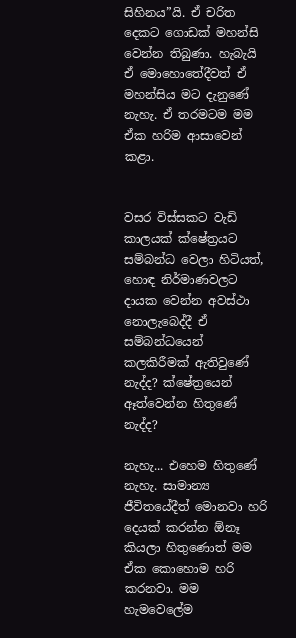සිහිනය”යි. ඒ චරිත දෙකට ගොඩක් මහන්සි වෙන්න තිබුණා. හැබැයි ඒ මොහොතේදීවත් ඒ මහන්සිය මට දැනුණේ නැහැ. ඒ තරමටම මම ඒක හරිම ආසාවෙන් කළා.


වසර විස්සකට වැඩි කාලයක් ක්ෂේත්‍රයට සම්බන්ධ වෙලා හිටියත්, හොඳ නිර්මාණවලට දායක වෙන්න අවස්ථා නොලැබෙද්දී ඒ සම්බන්ධයෙන් කලකිරීමක් ඇතිවුණේ නැද්ද? ක්ෂේත්‍රයෙන් ඈත්වෙන්න හිතුණේ නැද්ද?

නැහැ... එහෙම හිතුණේ නැහැ. සාමාන්‍ය ජීවිතයේදීත් මොනවා හරි දෙයක් කරන්න ඕනෑ කියලා හිතුණොත් මම ඒක කොහොම හරි කරනවා. මම හැමවෙලේම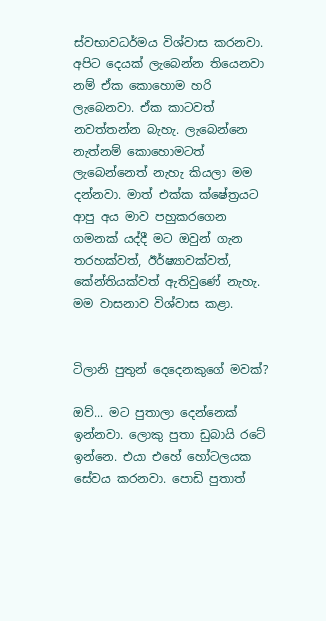ස්වභාවධර්මය විශ්වාස කරනවා. අපිට දෙයක් ලැබෙන්න තියෙනවා නම් ඒක කොහොම හරි ලැබෙනවා. ඒක කාටවත් නවත්තන්න බැහැ. ලැබෙන්නෙ නැත්නම් කොහොමටත් ලැබෙන්නෙත් නැහැ කියලා මම දන්නවා. මාත් එක්ක ක්ෂේත්‍රයට ආපු අය මාව පහුකරගෙන ගමනක් යද්දී මට ඔවුන් ගැන තරහක්වත්, ඊර්ෂ්‍යාවක්වත්, කේන්තියක්වත් ඇතිවුණේ නැහැ. මම වාසනාව විශ්වාස කළා.


ටිලානි පුතුන් දෙදෙනකුගේ මවක්?

ඔව්... මට පුතාලා දෙන්නෙක් ඉන්නවා. ලොකු පුතා ඩුබායි රටේ ඉන්නෙ. එයා එහේ හෝටලයක සේවය කරනවා. පොඩි පුතාත්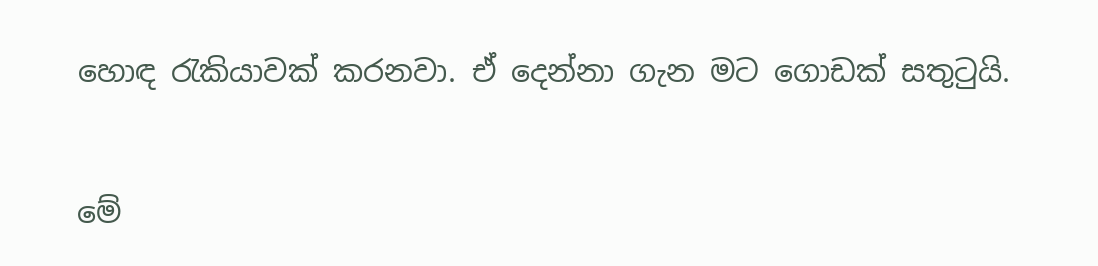හොඳ රැකියාවක් කරනවා. ඒ දෙන්නා ගැන මට ගොඩක් සතුටුයි.


මේ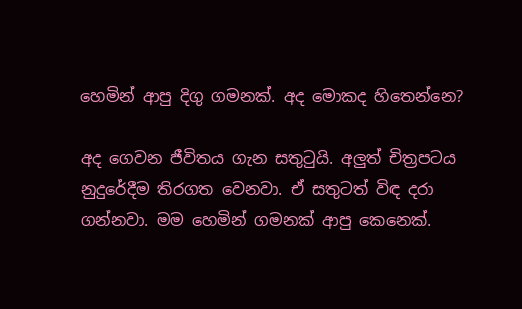හෙමින් ආපු දිගු ගමනක්. අද මොකද හිතෙන්නෙ?

අද ගෙවන ජීවිතය ගැන සතුටුයි. අලු‍ත් චිත්‍රපටය නුදුරේදීම තිරගත වෙනවා. ඒ සතුටත් විඳ දරා ගන්නවා. මම හෙමින් ගමනක් ආපු කෙනෙක්.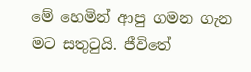මේ හෙමින් ආපු ගමන ගැන මට සතුටුයි. ජීවිතේ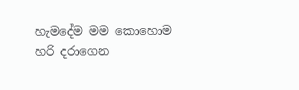හැමදේම මම කොහොම හරි දරාගෙන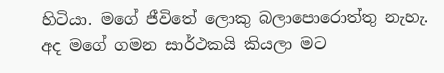හිටියා. මගේ ජීවිතේ ලොකු බලාපොරොත්තු නැහැ. අද මගේ ගමන සාර්ථකයි කියලා මට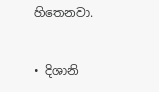හිතෙනවා.


• දිශානි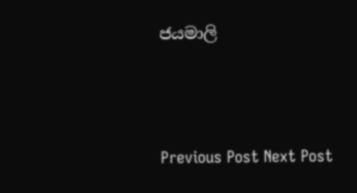ජයමාලි



Previous Post Next Post